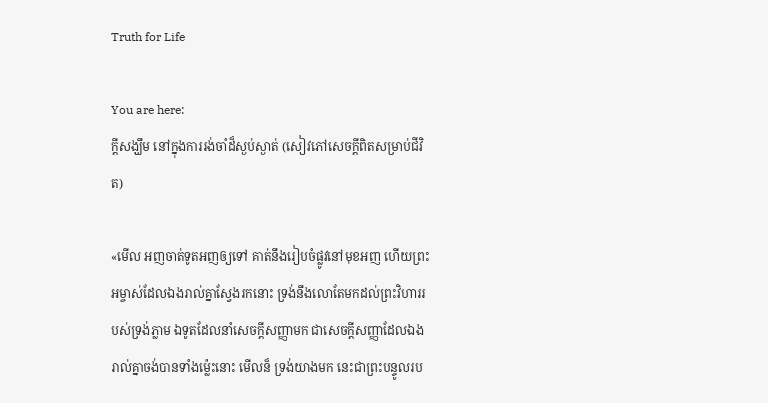Truth for Life

You are here:
ក្តីសង្ឃឹម នៅក្នុងការរង់ចាំដ៏ស្ងប់ស្ងាត់ (សៀវភៅសេចក្ដីពិតសម្រាប់ជីវិត)

«មើល អញចាត់ទូតអញឲ្យទៅ គាត់នឹងរៀបចំផ្លូវនៅមុខអញ ហើយព្រះអម្ចាស់ដែលឯងរាល់គ្នាស្វែងរកនោះ ទ្រង់នឹងលោតែមកដល់ព្រះវិហាររបស់ទ្រង់ភ្លាម ឯទូតដែលនាំសេចក្តីសញ្ញាមក ជាសេចក្តីសញ្ញាដែលឯងរាល់គ្នាចង់បានទាំងម៉្លេះនោះ មើលន៏ ទ្រង់យាងមក នេះជាព្រះបន្ទូលរប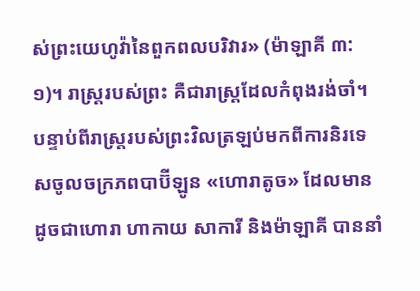ស់ព្រះយេហូវ៉ានៃពួកពលបរិវារ» (ម៉ាឡាគី ៣:១)។ រាស្ត្ររបស់ព្រះ គឺជារាស្ត្រដែលកំពុងរង់ចាំ។ បន្ទាប់ពីរាស្ត្ររបស់ព្រះវិលត្រឡប់មកពីការនិរទេសចូលចក្រភពបាប៊ីឡូន «ហោរាតូច» ដែលមានដូចជាហោរា ហាកាយ សាការី និងម៉ាឡាគី បាននាំ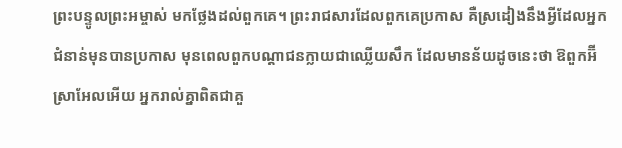ព្រះបន្ទូលព្រះអម្ចាស់ មកថ្លែងដល់ពួកគេ។ ព្រះរាជសារដែលពួកគេប្រកាស គឺស្រដៀងនឹងអ្វីដែលអ្នកជំនាន់មុនបានប្រកាស មុនពេលពួកបណ្តាជនក្លាយជាឈ្លើយសឹក ដែលមានន័យដូចនេះថា ឱពួកអ៊‌ីស្រាអែលអើយ អ្នករាល់គ្នាពិតជាគួ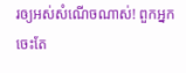រឲ្យអស់សំណើចណាស់! ពួកអ្នកចេះតែ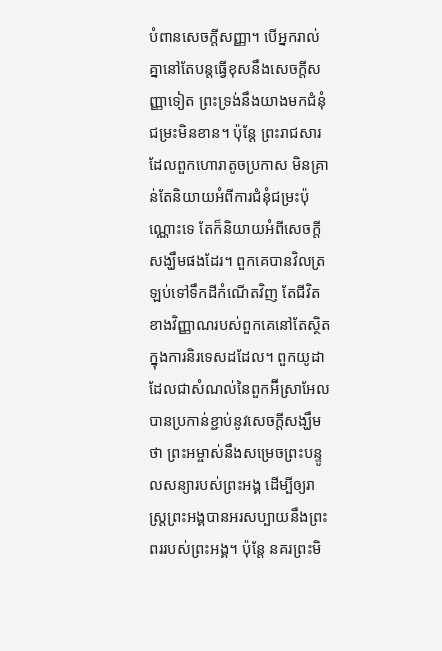បំពានសេចក្តីសញ្ញា។ បើអ្នករាល់គ្នានៅតែបន្តធ្វើខុសនឹងសេចក្តីសញ្ញាទៀត ព្រះទ្រង់នឹងយាងមកជំនុំជម្រះមិនខាន។ ប៉ុន្តែ ព្រះរាជសារដែលពួកហោរាតូចប្រកាស មិនគ្រាន់តែនិយាយអំពីការជំនុំជម្រះប៉ុណ្ណោះទេ តែក៏និយាយអំពីសេចក្តីសង្ឃឹមផងដែរ។ ពួកគេបានវិលត្រឡប់ទៅទឹកដីកំណើតវិញ តែជីវិតខាងវិញ្ញាណរបស់ពួកគេនៅតែស្ថិតក្នុងការនិរទេសដដែល។ ពួកយូដាដែលជាសំណល់នៃពួកអ៊‌ីស្រាអែល បានប្រកាន់ខ្ជាប់នូវសេចក្តីសង្ឃឹមថា ព្រះអម្ចាស់នឹងសម្រេចព្រះបន្ទូលសន្យារបស់ព្រះអង្គ ដើម្បីឲ្យរាស្ត្រព្រះអង្គបានអរសប្បាយនឹងព្រះពររបស់ព្រះអង្គ។ ប៉ុន្តែ នគរព្រះមិ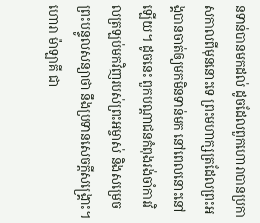នទាន់បានមកដល់ ដូចដែលពួកហោរាបានប្រកាសកាលពីមុននោះទេ ព្រះមហាក្សត្រដែលព្រះអង្គបានចាត់ឲ្យមកមិនទាន់មក នៅពេលនោះនៅឡើយ។ ដូចនេះ ពួកបណ្តាជនកំពុងរង់ចាំការវិលត្រឡប់មកវិញរបស់ព្រះអម្ចាស់ និងសម្រេចព្រះបន្ទូលសន្យាថា នឹងប្រទានសេចក្តីសង្គ្រោះ។ ហោរា ម៉ាឡាគី ជា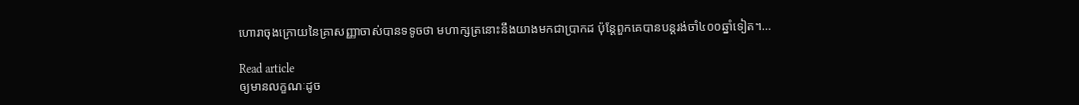ហោរាចុងក្រោយនៃគ្រាសញ្ញាចាស់បានទទូចថា មហាក្សត្រនោះនឹងយាងមកជាប្រាកដ ប៉ុន្តែពួកគេបានបន្តរង់ចាំ៤០០ឆ្នាំទៀត។…

Read article
ឲ្យមានលក្ខណៈដូច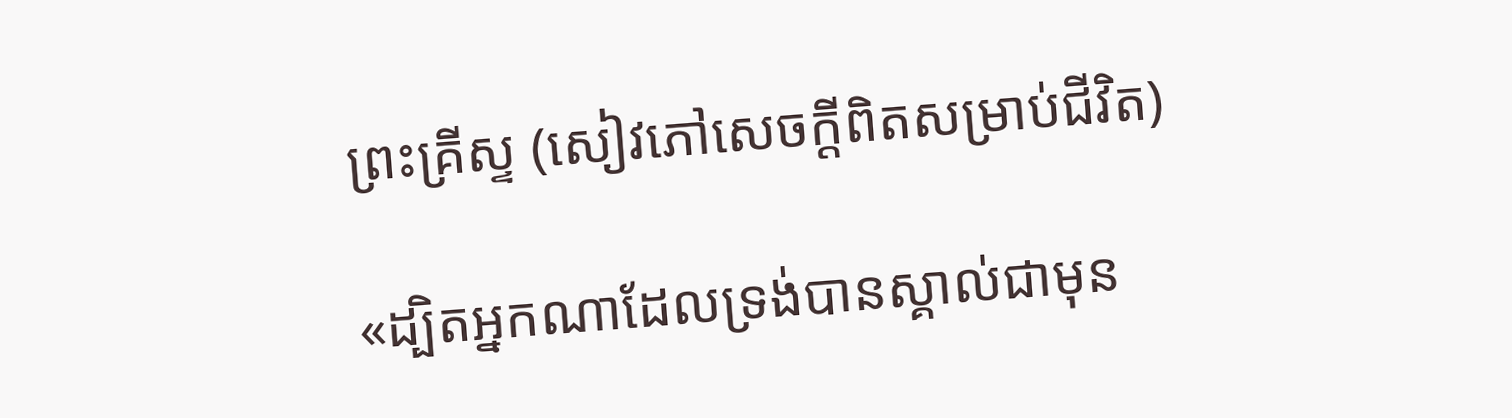ព្រះគ្រីស្ទ (សៀវភៅសេចក្ដីពិតសម្រាប់ជីវិត)

«ដ្បិតអ្នកណាដែលទ្រង់បានស្គាល់ជាមុន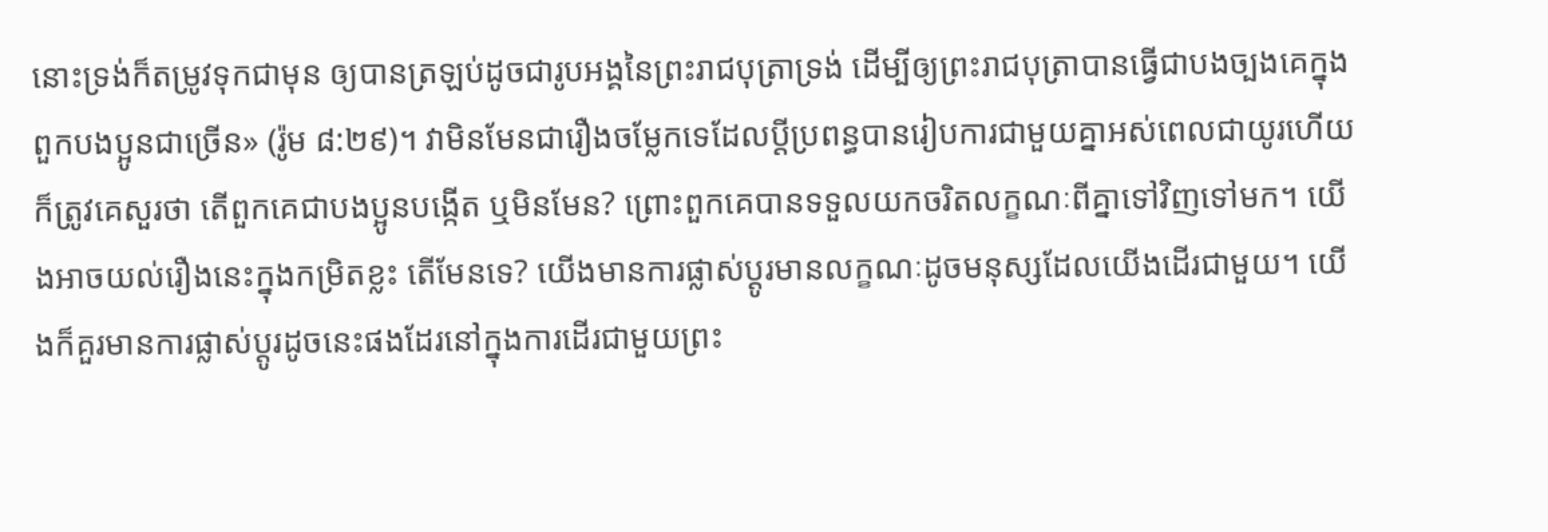នោះទ្រង់ក៏តម្រូវទុកជាមុន ឲ្យបានត្រឡប់ដូចជារូបអង្គនៃព្រះរាជបុត្រាទ្រង់ ដើម្បីឲ្យព្រះរាជបុត្រាបានធ្វើជាបងច្បងគេក្នុងពួកបងប្អូនជាច្រើន» (រ៉ូម ៨:២៩)។ វាមិនមែនជារឿងចម្លែកទេដែលប្ដីប្រពន្ធបានរៀបការជាមួយគ្នាអស់ពេលជាយូរហើយ ក៏ត្រូវគេសួរថា តើពួកគេជាបងប្អូនបង្កើត ឬមិនមែន? ព្រោះពួកគេបានទទួលយកចរិតលក្ខណៈពីគ្នាទៅវិញទៅមក។ យើងអាចយល់រឿងនេះក្នុងកម្រិតខ្លះ តើមែនទេ? យើងមានការផ្លាស់ប្ដូរមានលក្ខណៈដូចមនុស្សដែលយើងដើរជាមួយ។ យើងក៏គួរមានការផ្លាស់ប្ដូរដូចនេះផងដែរនៅក្នុងការដើរជាមួយព្រះ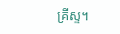គ្រីស្ទ។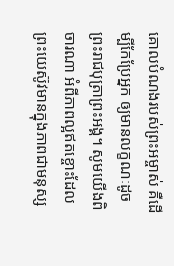គោលបំណងរបស់ព្រះអម្ចាស់ គឺដើម្បីកែប្រែអ្នក ឲ្យមានលក្ខណៈដូចព្រះរាជបុត្រាព្រះអង្គ។ សូមយើងពិចារណា អំពីភាពល្អឥតខ្ចោះដែលព្រះយេស៊ូវមានក្នុងភាពជាមនុស្ស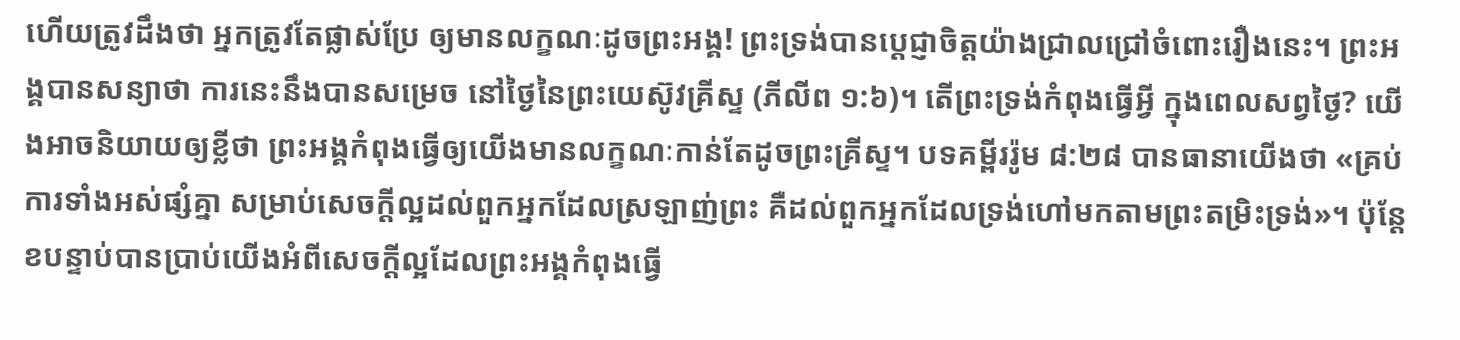ហើយត្រូវដឹងថា អ្នកត្រូវតែផ្លាស់ប្រែ ឲ្យមានលក្ខណៈដូចព្រះអង្គ! ព្រះទ្រង់បានប្ដេជ្ញាចិត្តយ៉ាងជ្រាលជ្រៅចំពោះរឿងនេះ។ ព្រះអង្គបានសន្យាថា ការនេះនឹងបានសម្រេច នៅថ្ងៃនៃព្រះយេស៊ូវគ្រីស្ទ (ភីលីព ១:៦)។ តើព្រះទ្រង់កំពុងធ្វើអ្វី ក្នុងពេលសព្វថ្ងៃ? យើងអាចនិយាយឲ្យខ្លីថា ព្រះអង្គកំពុងធ្វើឲ្យយើងមានលក្ខណៈកាន់តែដូចព្រះគ្រីស្ទ។ បទគម្ពីររ៉ូម ៨:២៨ បានធានាយើងថា «គ្រប់ការទាំងអស់ផ្សំគ្នា សម្រាប់សេចក្តីល្អដល់ពួកអ្នកដែលស្រឡាញ់ព្រះ គឺដល់ពួកអ្នកដែលទ្រង់ហៅមកតាមព្រះតម្រិះទ្រង់»។ ប៉ុន្តែ ខបន្ទាប់បានប្រាប់យើងអំពីសេចក្តីល្អដែលព្រះអង្គកំពុងធ្វើ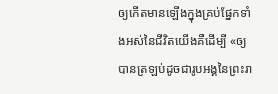ឲ្យកើតមានឡើងក្នុងគ្រប់ផ្នែកទាំងអស់នៃជីវិតយើងគឺដើម្បី «ឲ្យបានត្រឡប់ដូចជារូបអង្គនៃព្រះរា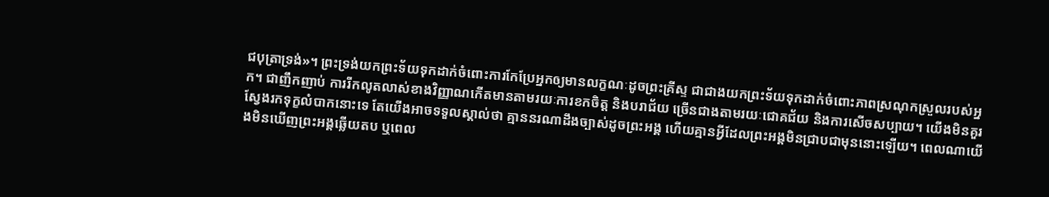ជបុត្រាទ្រង់»។ ព្រះទ្រង់យកព្រះទ័យទុកដាក់ចំពោះការកែប្រែអ្នកឲ្យមានលក្ខណៈដូចព្រះគ្រីស្ទ ជាជាងយកព្រះទ័យទុកដាក់ចំពោះភាពស្រណុកស្រួលរបស់អ្នក។ ជាញឹកញាប់ ការរីកលូតលាស់ខាងវិញ្ញាណកើតមានតាមរយៈការខកចិត្ត និងបរាជ័យ ច្រើនជាងតាមរយៈជោគជ័យ និងការសើចសប្បាយ។ យើងមិនគួរស្វែងរកទុក្ខលំបាកនោះទេ តែយើងអាចទទួលស្គាល់ថា គ្មាននរណាដឹងច្បាស់ដូចព្រះអង្គ ហើយគ្មានអ្វីដែលព្រះអង្គមិនជ្រាបជាមុននោះឡើយ។ ពេលណាយើងមិនឃើញព្រះអង្គឆ្លើយតប ឬពេល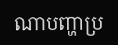ណាបញ្ហាប្រ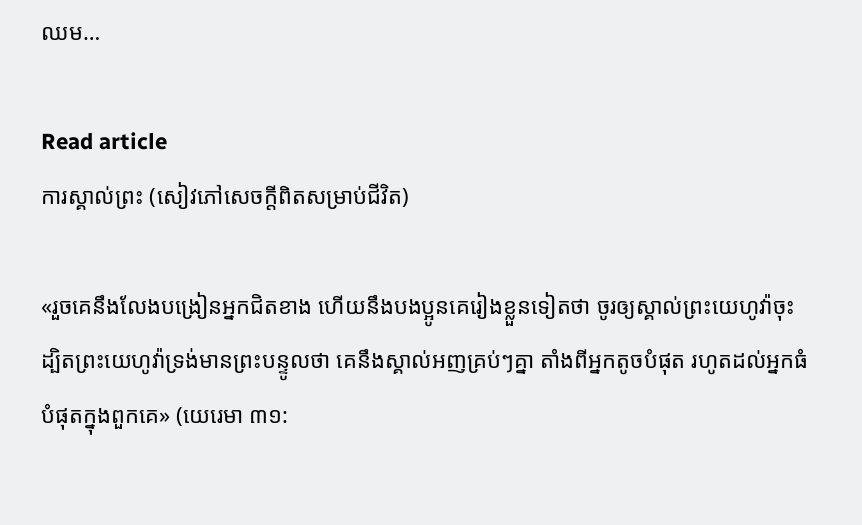ឈម…

Read article
ការស្គាល់ព្រះ (សៀវភៅសេចក្ដីពិតសម្រាប់ជីវិត)

«រួចគេនឹងលែងបង្រៀនអ្នកជិតខាង ហើយនឹងបងប្អូនគេរៀងខ្លួនទៀតថា ចូរឲ្យស្គាល់ព្រះយេហូវ៉ាចុះ ដ្បិតព្រះយេហូវ៉ាទ្រង់មានព្រះបន្ទូលថា គេនឹងស្គាល់អញគ្រប់ៗគ្នា តាំងពីអ្នកតូចបំផុត រហូតដល់អ្នកធំបំផុតក្នុងពួកគេ» (យេរេមា ៣១: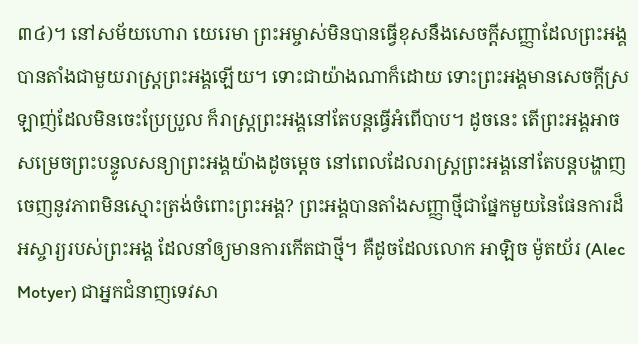៣៤)។ នៅសម័យហោរា យេរេមា ព្រះអម្ចាស់មិនបានធ្វើខុសនឹងសេចក្តីសញ្ញាដែលព្រះអង្គបានតាំងជាមួយរាស្ត្រព្រះអង្គឡើយ។ ទោះជាយ៉ាងណាក៏ដោយ ទោះព្រះអង្គមានសេចក្តីស្រឡាញ់ដែលមិនចេះប្រែប្រួល ក៏រាស្ត្រព្រះអង្គនៅតែបន្តធ្វើអំពើបាប។ ដូចនេះ តើព្រះអង្គអាចសម្រេចព្រះបន្ទូលសន្យាព្រះអង្គយ៉ាងដូចម្ដេច នៅពេលដែលរាស្ត្រព្រះអង្គនៅតែបន្តបង្ហាញចេញនូវភាពមិនស្មោះត្រង់ចំពោះព្រះអង្គ? ព្រះអង្គបានតាំងសញ្ញាថ្មីជាផ្នែកមួយនៃផែនការដ៏អស្ចារ្យរបស់ព្រះអង្គ ដែលនាំឲ្យមានការកើតជាថ្មី។ គឺដូចដែលលោក អាឡិច ម៉ូតយ័រ (Alec Motyer) ជាអ្នកជំនាញទេវសា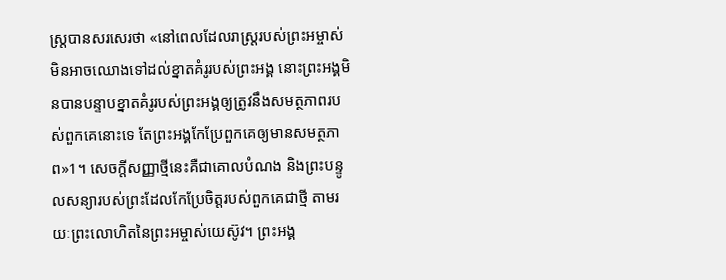ស្ត្របានសរសេរថា «នៅពេលដែលរាស្ត្ររបស់ព្រះអម្ចាស់មិនអាចឈោងទៅដល់ខ្នាតគំរូរបស់ព្រះអង្គ នោះព្រះអង្គមិនបានបន្ទាបខ្នាតគំរូរបស់ព្រះអង្គឲ្យត្រូវនឹងសមត្ថភាពរបស់ពួកគេនោះទេ តែព្រះអង្គកែប្រែពួកគេឲ្យមានសមត្ថភាព»1។ សេចក្តីសញ្ញាថ្មីនេះគឺជាគោលបំណង និងព្រះបន្ទូលសន្យារបស់ព្រះដែលកែប្រែចិត្តរបស់ពួកគេជាថ្មី តាមរយៈព្រះលោហិតនៃព្រះអម្ចាស់យេស៊ូវ។ ព្រះអង្គ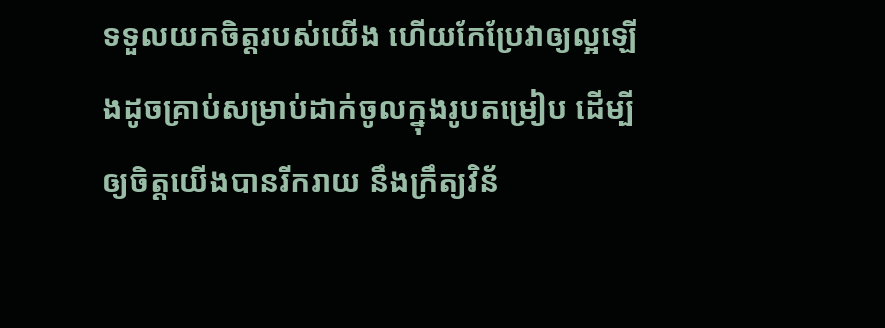ទទួលយកចិត្តរបស់យើង ហើយកែប្រែវាឲ្យល្អឡើងដូចគ្រាប់សម្រាប់ដាក់ចូលក្នុងរូបតម្រៀប ដើម្បីឲ្យចិត្តយើងបានរីករាយ នឹងក្រឹត្យវិន័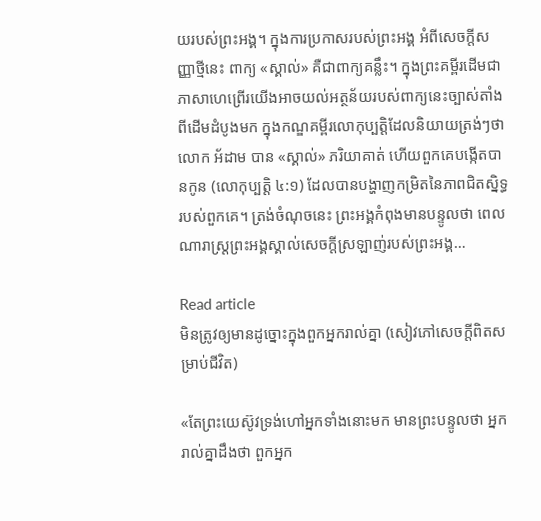យរបស់ព្រះអង្គ។ ក្នុងការប្រកាសរបស់ព្រះអង្គ អំពីសេចក្តីសញ្ញាថ្មីនេះ ពាក្យ «ស្គាល់» គឺជាពាក្យគន្លឹះ។ ក្នុងព្រះគម្ពីរដើមជាភាសាហេព្រើរយើងអាចយល់អត្ថន័យរបស់ពាក្យនេះច្បាស់តាំងពីដើមដំបូងមក ក្នុងកណ្ឌគម្ពីរលោកុប្បត្ដិដែលនិយាយត្រង់ៗថា លោក អ័ដាម បាន «ស្គាល់» ភរិយាគាត់ ហើយពួកគេបង្កើតបានកូន (លោកុប្បត្ដិ ៤:១) ដែលបានបង្ហាញកម្រិតនៃភាពជិតស្និទ្ធរបស់ពួកគេ។ ត្រង់ចំណុចនេះ ព្រះអង្គកំពុងមានបន្ទូលថា ពេលណារាស្ត្រព្រះអង្គស្គាល់សេចក្តីស្រឡាញ់របស់ព្រះអង្គ…

Read article
មិនត្រូវឲ្យមានដូច្នោះក្នុងពួកអ្នករាល់គ្នា (សៀវភៅសេចក្ដីពិតសម្រាប់ជីវិត)

«តែព្រះយេស៊ូវទ្រង់ហៅអ្នកទាំងនោះមក មានព្រះបន្ទូលថា អ្នករាល់គ្នាដឹងថា ពួកអ្នក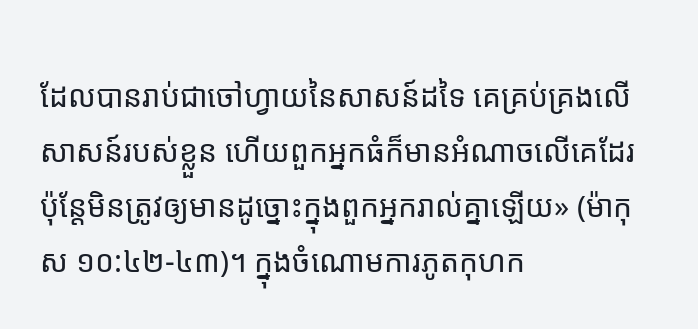ដែលបានរាប់ជាចៅហ្វាយនៃសាសន៍ដទៃ គេគ្រប់គ្រងលើសាសន៍របស់ខ្លួន ហើយពួកអ្នកធំក៏មានអំណាចលើគេដែរ ប៉ុន្តែមិនត្រូវឲ្យមានដូច្នោះក្នុងពួកអ្នករាល់គ្នាឡើយ» (ម៉ាកុស ១០:៤២-៤៣)។ ក្នុងចំណោមការភូតកុហក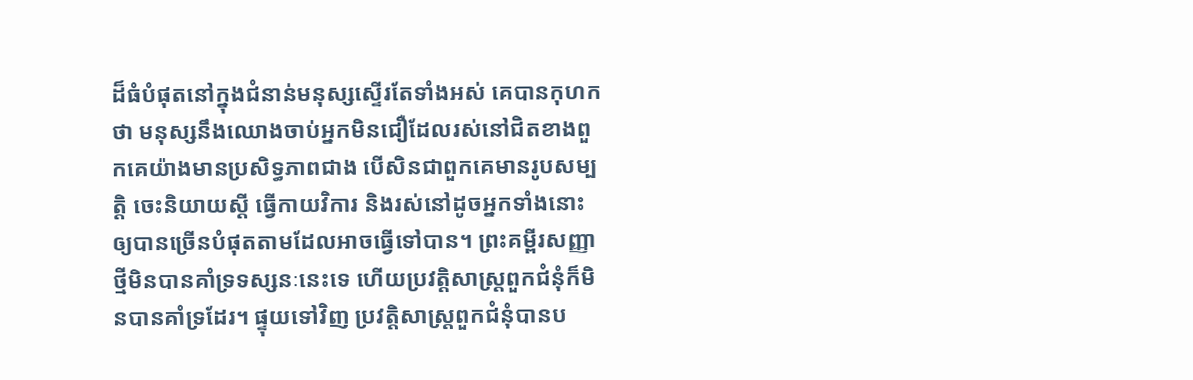ដ៏ធំបំផុតនៅក្នុងជំនាន់មនុស្សស្ទើរតែទាំងអស់ គេបានកុហកថា មនុស្សនឹងឈោងចាប់អ្នកមិនជឿដែលរស់នៅជិតខាងពួកគេយ៉ាងមានប្រសិទ្ធភាពជាង បើសិនជាពួកគេមានរូបសម្បត្តិ ចេះនិយាយស្តី ធ្វើកាយវិការ និងរស់នៅដូចអ្នកទាំងនោះ ឲ្យបានច្រើនបំផុតតាមដែលអាចធ្វើទៅបាន។ ព្រះគម្ពីរសញ្ញាថ្មីមិនបានគាំទ្រទស្សនៈនេះទេ ហើយប្រវត្តិសាស្ត្រពួកជំនុំក៏មិនបានគាំទ្រដែរ។ ផ្ទុយទៅវិញ ប្រវត្តិសាស្ត្រពួកជំនុំបានប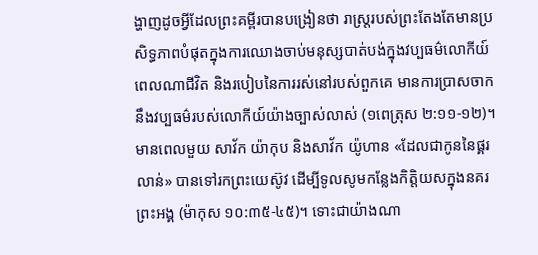ង្ហាញដូចអ្វីដែលព្រះគម្ពីរបានបង្រៀនថា រាស្ត្ររបស់ព្រះតែងតែមានប្រសិទ្ធភាពបំផុតក្នុងការឈោងចាប់មនុស្សបាត់បង់ក្នុងវប្បធម៌លោកីយ៍ ពេលណាជីវិត និងរបៀបនៃការរស់នៅរបស់ពួកគេ មានការប្រាសចាកនឹងវប្បធម៌របស់លោកីយ៍យ៉ាងច្បាស់លាស់ (១ពេត្រុស ២:១១-១២)។ មានពេលមួយ សាវ័ក យ៉ាកុប និងសាវ័ក យ៉ូហាន «ដែលជាកូននៃផ្គរលាន់» បានទៅរកព្រះយេស៊ូវ ដើម្បីទូលសូមកន្លែងកិត្តិយសក្នុងនគរព្រះអង្គ (ម៉ាកុស ១០:៣៥-៤៥)។ ទោះជាយ៉ាងណា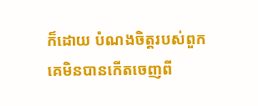ក៏ដោយ បំណងចិត្តរបស់ពួកគេមិនបានកើតចេញពី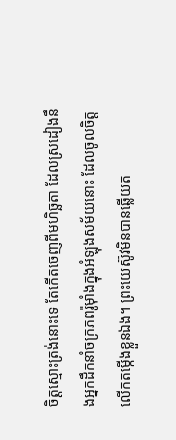ចិត្តស្មោះត្រង់នោះទេ តែកើតចេញពីមហិច្ឆតា ដែលស្រដៀងនឹងអ្នកដឹកនាំចក្រភពរ៉ូម៉ាំងក្នុងអំឡុងសម័យនោះ ដែលចូលចិត្តលើកតម្កើងខ្លួនឯង។ ព្រះយេស៊ូវមិនបានឆ្លើយត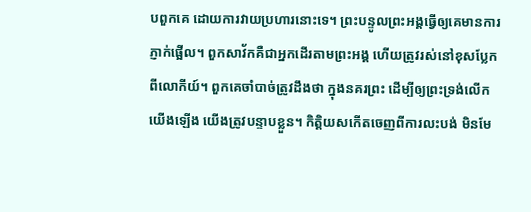បពួកគេ ដោយការវាយប្រហារនោះទេ។ ព្រះបន្ទូលព្រះអង្គធ្វើឲ្យគេមានការភ្ញាក់ផ្អើល។ ពួកសាវ័កគឺជាអ្នកដើរតាមព្រះអង្គ ហើយត្រូវរស់នៅខុសប្លែកពីលោកីយ៍។ ពួកគេចាំបាច់ត្រូវដឹងថា ក្នុងនគរព្រះ ដើម្បីឲ្យព្រះទ្រង់លើកយើងឡើង យើងត្រូវបន្ទាបខ្លួន។ កិត្តិយសកើតចេញពីការលះបង់ មិនមែ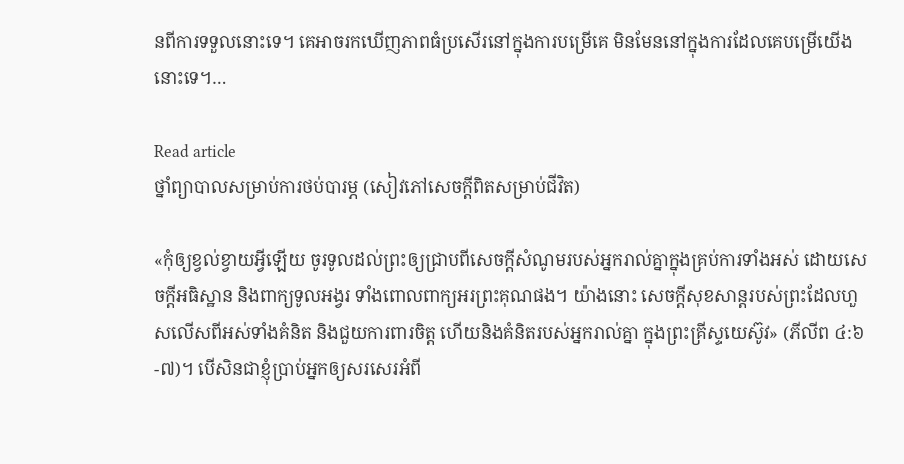នពីការទទួលនោះទេ។ គេអាចរកឃើញភាពធំប្រសើរនៅក្នុងការបម្រើគេ មិនមែននៅក្នុងការដែលគេបម្រើយើងនោះទេ។…

Read article
ថ្នាំព្យាបាលសម្រាប់ការថប់បារម្ភ (សៀវភៅសេចក្ដីពិតសម្រាប់ជីវិត)

«កុំឲ្យខ្វល់ខ្វាយអ្វីឡើយ ចូរទូលដល់ព្រះឲ្យជ្រាបពីសេចក្តីសំណូមរបស់អ្នករាល់គ្នាក្នុងគ្រប់ការទាំងអស់ ដោយសេចក្តីអធិស្ឋាន និងពាក្យទូលអង្វរ ទាំងពោលពាក្យអរព្រះគុណផង។ យ៉ាងនោះ សេចក្តីសុខសាន្តរបស់ព្រះដែលហួសលើសពីអស់ទាំងគំនិត និងជួយការពារចិត្ត ហើយនិងគំនិតរបស់អ្នករាល់គ្នា ក្នុងព្រះគ្រីស្ទយេស៊ូវ» (ភីលីព ៤:៦-៧)។ បើសិនជាខ្ញុំប្រាប់អ្នកឲ្យសរសេរអំពី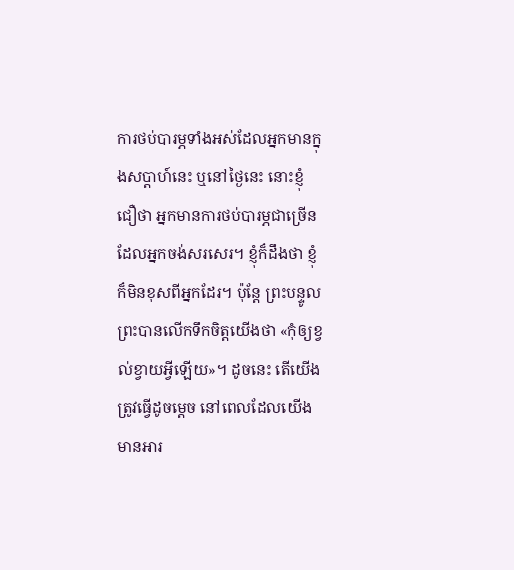ការថប់បារម្ភទាំងអស់ដែលអ្នកមានក្នុងសប្ដាហ៍នេះ ឬនៅថ្ងៃនេះ នោះខ្ញុំជឿថា អ្នកមានការថប់បារម្ភជាច្រើនដែលអ្នកចង់សរសេរ។ ខ្ញុំក៏ដឹងថា ខ្ញុំក៏មិនខុសពីអ្នកដែរ។ ប៉ុន្តែ ព្រះបន្ទូលព្រះបានលើកទឹកចិត្តយើងថា «កុំឲ្យខ្វល់ខ្វាយអ្វីឡើយ»។ ដូចនេះ តើយើងត្រូវធ្វើដូចម្ដេច នៅពេលដែលយើងមានអារ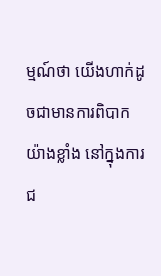ម្មណ៍ថា យើងហាក់ដូចជាមានការពិបាកយ៉ាងខ្លាំង នៅក្នុងការជ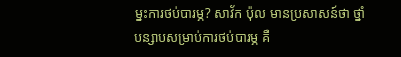ម្នះការថប់បារម្ភ? សាវ័ក ប៉ុល មានប្រសាសន៍ថា ថ្នាំបន្សាបសម្រាប់ការថប់បារម្ភ គឺ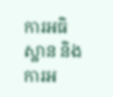ការអធិស្ឋាន និងការអ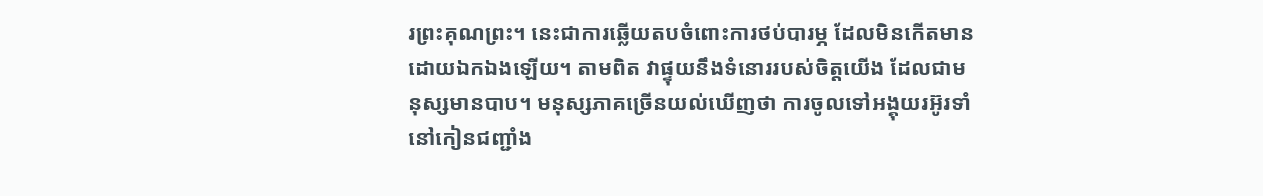រព្រះគុណព្រះ។ នេះជាការឆ្លើយតបចំពោះការថប់បារម្ភ ដែលមិនកើតមានដោយឯកឯងឡើយ។ តាមពិត វាផ្ទុយនឹងទំនោររបស់ចិត្តយើង ដែលជាមនុស្សមានបាប។ មនុស្សភាគច្រើនយល់ឃើញថា ការចូលទៅអង្គុយរអ៊ូរទាំនៅកៀនជញ្ជាំង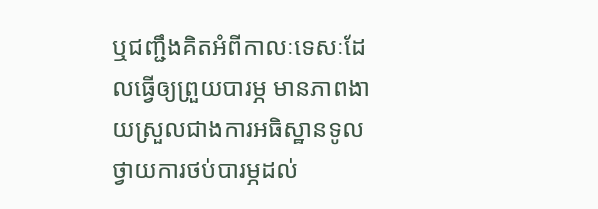ឬជញ្ជឹងគិតអំពីកាលៈទេសៈដែលធ្វើឲ្យព្រួយបារម្ភ មានភាពងាយស្រួលជាងការអធិស្ឋានទូលថ្វាយការថប់បារម្ភដល់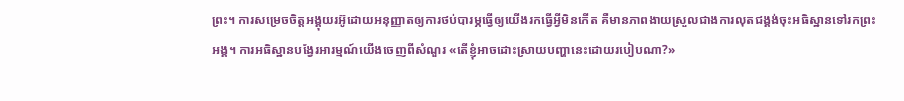ព្រះ។ ការសម្រេចចិត្តអង្គុយរអ៊ូដោយអនុញ្ញាតឲ្យការថប់បារម្ភធ្វើឲ្យយើងរកធ្វើអ្វីមិនកើត គឺមានភាពងាយស្រួលជាងការលុតជង្គង់ចុះអធិស្ឋានទៅរកព្រះអង្គ។ ការអធិស្ឋានបង្វែរអារម្មណ៍យើងចេញពីសំណួរ «តើខ្ញុំអាចដោះស្រាយបញ្ហានេះដោយរបៀបណា?»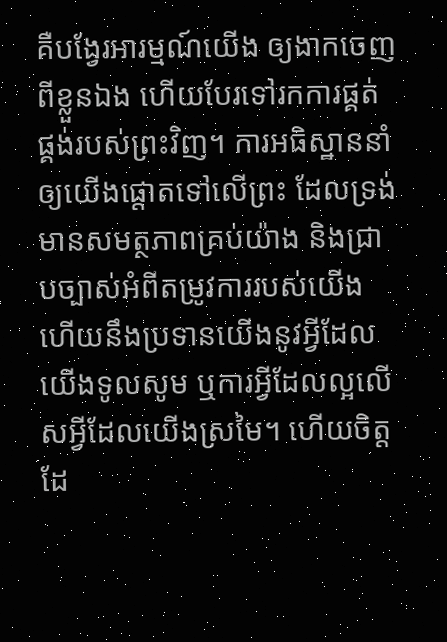គឺបង្វែរអារម្មណ៍យើង ឲ្យងាកចេញពីខ្លួនឯង ហើយបែរទៅរកការផ្គត់ផ្គង់របស់ព្រះវិញ។ ការអធិស្ឋាននាំឲ្យយើងផ្ដោតទៅលើព្រះ ដែលទ្រង់មានសមត្ថភាពគ្រប់យ៉ាង និងជ្រាបច្បាស់អំពីតម្រូវការរបស់យើង ហើយនឹងប្រទានយើងនូវអ្វីដែលយើងទូលសូម ឬការអ្វីដែលល្អលើសអ្វីដែលយើងស្រមៃ។ ហើយចិត្តដែ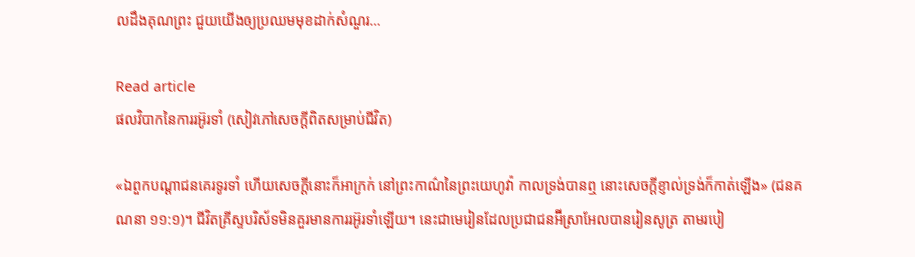លដឹងគុណព្រះ ជួយយើងឲ្យប្រឈមមុខដាក់សំណួរ…

Read article
ផលវិបាកនៃការរអ៊ូរទាំ (សៀវភៅសេចក្ដីពិតសម្រាប់ជីវិត)

«ឯពួកបណ្តាជនគេរទូរទាំ ហើយសេចក្តីនោះក៏អាក្រក់ នៅព្រះកាណ៌នៃព្រះយេហូវ៉ា កាលទ្រង់បានឮ នោះសេចក្តីខ្ញាល់ទ្រង់ក៏កាត់ឡើង» (ជនគណនា ១១:១)។ ជីវិតគ្រីស្ទបរិស័ទមិនគួរមានការរអ៊ូរទាំឡើយ។ នេះជាមេរៀនដែលប្រជាជនអ៊‌ីស្រាអែលបានរៀនសូត្រ តាមរបៀ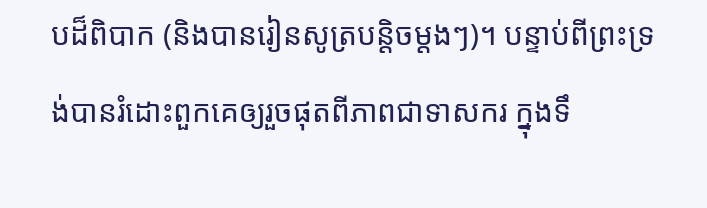បដ៏ពិបាក (និងបានរៀនសូត្របន្តិចម្តងៗ)។ បន្ទាប់ពីព្រះទ្រង់បានរំដោះពួកគេឲ្យរួចផុតពីភាពជាទាសករ ក្នុងទឹ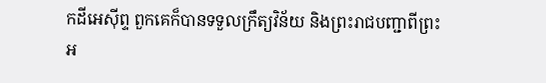កដីអេស៊ីព្ទ ពួកគេក៏បានទទួលក្រឹត្យវិន័យ និងព្រះរាជបញ្ជាពីព្រះអ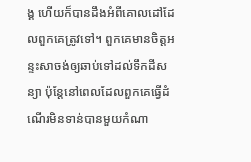ង្គ ហើយក៏បានដឹងអំពីគោលដៅដែលពួកគេត្រូវទៅ។ ពួកគេមានចិត្តអន្ទះសាចង់ឲ្យឆាប់ទៅដល់ទឹកដីសន្យា ប៉ុន្តែនៅពេលដែលពួកគេធ្វើដំណើរមិនទាន់បានមួយកំណា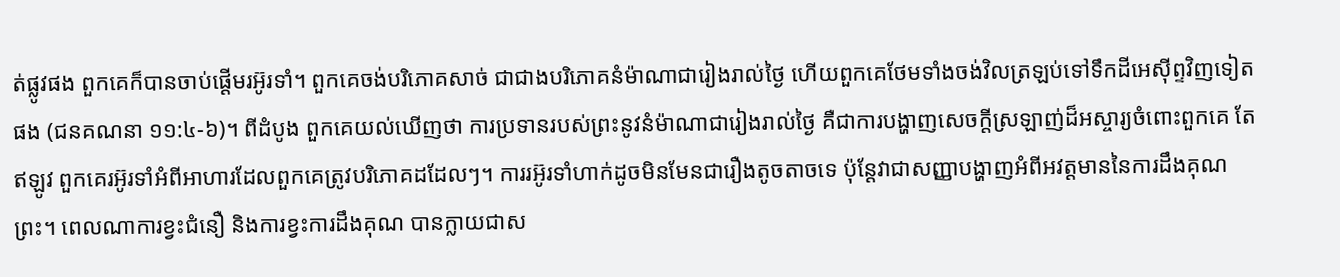ត់ផ្លូវផង ពួកគេក៏បានចាប់ផ្ដើមរអ៊ូរទាំ។ ពួកគេចង់បរិភោគសាច់ ជាជាងបរិភោគនំម៉ាណាជារៀងរាល់ថ្ងៃ ហើយពួកគេថែមទាំងចង់វិលត្រឡប់ទៅទឹកដីអេស៊ីព្ទវិញទៀតផង (ជនគណនា ១១:៤-៦)។ ពីដំបូង ពួកគេយល់ឃើញថា ការប្រទានរបស់ព្រះនូវនំម៉ាណាជារៀងរាល់ថ្ងៃ គឺជាការបង្ហាញសេចក្តីស្រឡាញ់ដ៏អស្ចារ្យចំពោះពួកគេ តែឥឡូវ ពួកគេរអ៊ូរទាំអំពីអាហារដែលពួកគេត្រូវបរិភោគដដែលៗ។ ការរអ៊ូរទាំហាក់ដូចមិនមែនជារឿងតូចតាចទេ ប៉ុន្តែវាជាសញ្ញាបង្ហាញអំពីអវត្តមាននៃការដឹងគុណព្រះ។ ពេលណាការខ្វះជំនឿ និងការខ្វះការដឹងគុណ បានក្លាយជាស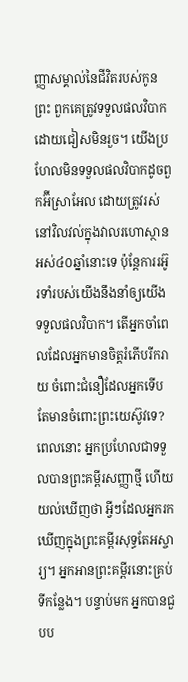ញ្ញាសម្គាល់នៃជីវិតរបស់កូនព្រះ ពួកគេត្រូវទទួលផលវិបាកដោយជៀសមិនរួច។ យើងប្រហែលមិនទទួលផលវិបាកដូចពួកអ៊‌ីស្រាអែល ដោយត្រូវរស់នៅវិលវល់ក្នុងវាលរហោស្ថានអស់៤០ឆ្នាំនោះទេ ប៉ុន្តែការរអ៊ូរទាំរបស់យើងនឹងនាំឲ្យយើងទទួលផលវិបាក។ តើអ្នកចាំពេលដែលអ្នកមានចិត្តរំភើបរីករាយ ចំពោះជំនឿដែលអ្នកទើបតែមានចំពោះព្រះយេស៊ូវទេ? ពេលនោះ អ្នកប្រហែលជាទទួលបានព្រះគម្ពីរសញ្ញាថ្មី ហើយយល់ឃើញថា អ្វីៗដែលអ្នករកឃើញក្នុងព្រះគម្ពីរសុទ្ធតែអស្ចារ្យ។ អ្នកអានព្រះគម្ពីរនោះគ្រប់ទីកន្លែង។ បន្ទាប់មក អ្នកបានជួបប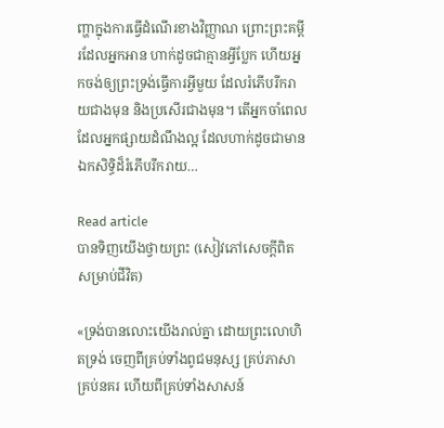ញ្ហាក្នុងការធ្វើដំណើរខាងវិញ្ញាណ ព្រោះព្រះគម្ពីរដែលអ្នកអាន ហាក់ដូចជាគ្មានអ្វីប្លែក ហើយអ្នកចង់ឲ្យព្រះទ្រង់ធ្វើការអ្វីមួយ ដែលរំភើបរីករាយជាងមុន និងប្រសើរជាងមុន។ តើអ្នកចាំពេលដែលអ្នកផ្សាយដំណឹងល្អ ដែលហាក់ដូចជាមានឯកសិទ្ធិដ៏រំភើបរីករាយ…

Read article
បានទិញយើងថ្វាយព្រះ (សៀវភៅសេចក្ដីពិតសម្រាប់ជីវិត)

«ទ្រង់បានលោះយើងរាល់គ្នា ដោយព្រះលោហិតទ្រង់ ចេញពីគ្រប់ទាំងពូជមនុស្ស គ្រប់ភាសា គ្រប់នគរ ហើយពីគ្រប់ទាំងសាសន៍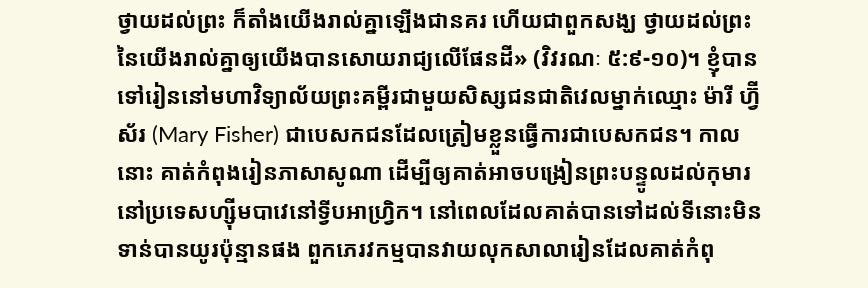ថ្វាយដល់ព្រះ ក៏តាំងយើងរាល់គ្នាឡើងជានគរ ហើយជាពួកសង្ឃ ថ្វាយដល់ព្រះនៃយើងរាល់គ្នាឲ្យយើងបានសោយរាជ្យលើផែនដី» (វិវរណៈ ៥:៩-១០)។ ខ្ញុំបានទៅរៀននៅមហាវិទ្យាល័យព្រះគម្ពីរជាមួយសិស្សជនជាតិវេលម្នាក់ឈ្មោះ ម៉ារី ហ្វ៊ីស័រ (Mary Fisher) ជាបេសកជនដែលត្រៀមខ្លួនធ្វើការជាបេសកជន។ កាលនោះ គាត់កំពុងរៀនភាសាសូណា ដើម្បីឲ្យគាត់អាចបង្រៀនព្រះបន្ទូលដល់កុមារនៅប្រទេសហ្ស៊ីមបាវេនៅទ្វីបអាហ្វ្រិក។ នៅពេលដែលគាត់បានទៅដល់ទីនោះមិនទាន់បានយូរប៉ុន្មានផង ពួកភេរវកម្មបានវាយលុកសាលារៀនដែលគាត់កំពុ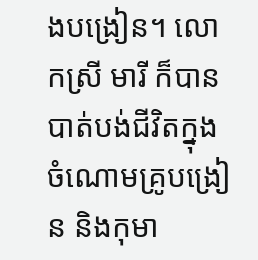ងបង្រៀន។ លោកស្រី មារី ក៏បានបាត់បង់ជីវិតក្នុងចំណោមគ្រូបង្រៀន និងកុមា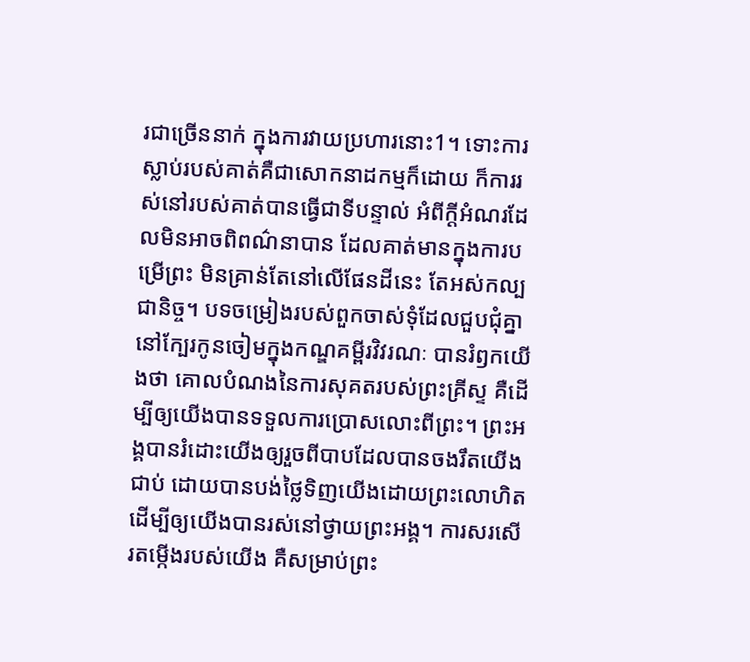រជាច្រើននាក់ ក្នុងការវាយប្រហារនោះ1។ ទោះការស្លាប់របស់គាត់គឺជាសោកនាដកម្មក៏ដោយ ក៏ការរស់នៅរបស់គាត់បានធ្វើជាទីបន្ទាល់ អំពីក្តីអំណរដែលមិនអាចពិពណ៌នាបាន ដែលគាត់មានក្នុងការបម្រើព្រះ មិនគ្រាន់តែនៅលើផែនដីនេះ តែអស់កល្បជានិច្ច។ បទចម្រៀងរបស់ពួកចាស់ទុំដែលជួបជុំគ្នានៅក្បែរកូនចៀមក្នុងកណ្ឌគម្ពីរវិវរណៈ បានរំឭកយើងថា គោលបំណងនៃការសុគតរបស់ព្រះគ្រីស្ទ គឺដើម្បីឲ្យយើងបានទទួលការប្រោសលោះពីព្រះ។ ព្រះអង្គបានរំដោះយើងឲ្យរួចពីបាបដែលបានចងរឹតយើងជាប់ ដោយបានបង់ថ្លៃទិញយើងដោយព្រះលោហិត ដើម្បីឲ្យយើងបានរស់នៅថ្វាយព្រះអង្គ។ ការសរសើរតម្កើងរបស់យើង គឺសម្រាប់ព្រះ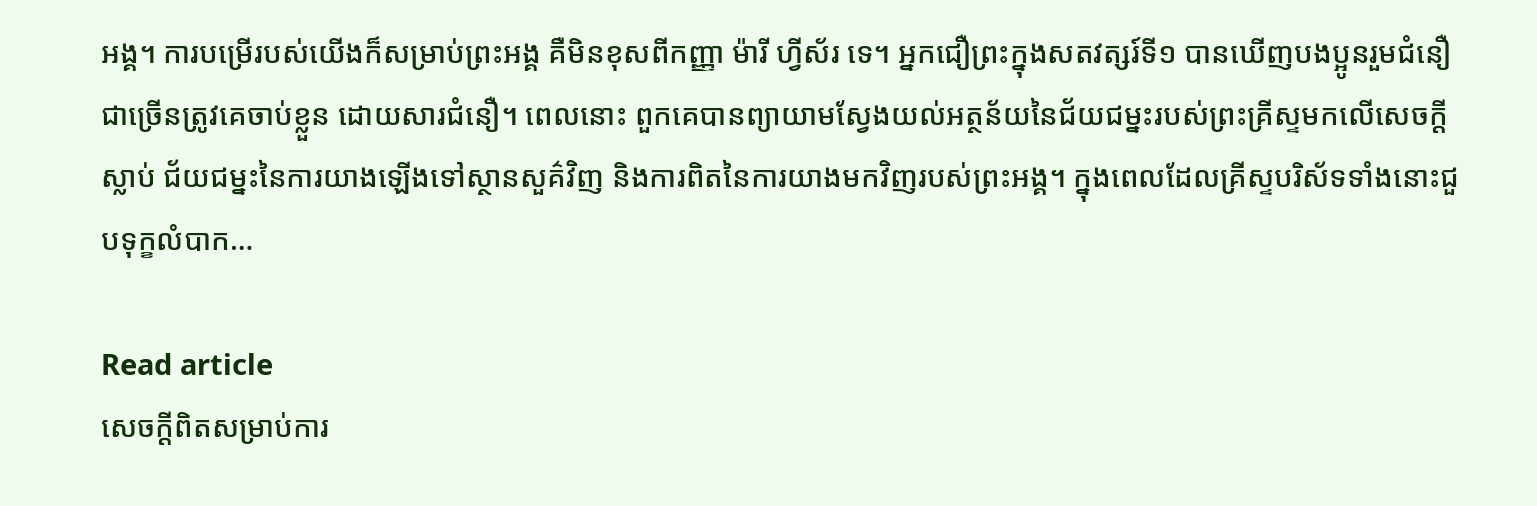អង្គ។ ការបម្រើរបស់យើងក៏សម្រាប់ព្រះអង្គ គឺមិនខុសពីកញ្ញា ម៉ារី ហ្វីស័រ ទេ។ អ្នកជឿព្រះក្នុងសតវត្សរ៍ទី១ បានឃើញបងប្អូនរួមជំនឿជាច្រើនត្រូវគេចាប់ខ្លួន ដោយសារជំនឿ។ ពេលនោះ ពួកគេបានព្យាយាមស្វែងយល់អត្ថន័យនៃជ័យជម្នះរបស់ព្រះគ្រីស្ទមកលើសេចក្តីស្លាប់ ជ័យជម្នះនៃការយាងឡើងទៅស្ថានសួគ៌វិញ និងការពិតនៃការយាងមកវិញរបស់ព្រះអង្គ។ ក្នុងពេលដែលគ្រីស្ទបរិស័ទទាំងនោះជួបទុក្ខលំបាក…

Read article
សេចក្តីពិតសម្រាប់ការ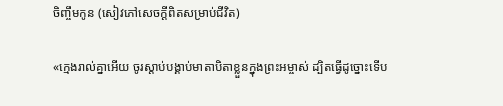ចិញ្ចឹមកូន (សៀវភៅសេចក្ដីពិតសម្រាប់ជីវិត)

«ក្មេងរាល់គ្នាអើយ ចូរស្តាប់បង្គាប់មាតាបិតាខ្លួនក្នុងព្រះអម្ចាស់ ដ្បិតធ្វើដូច្នោះទើប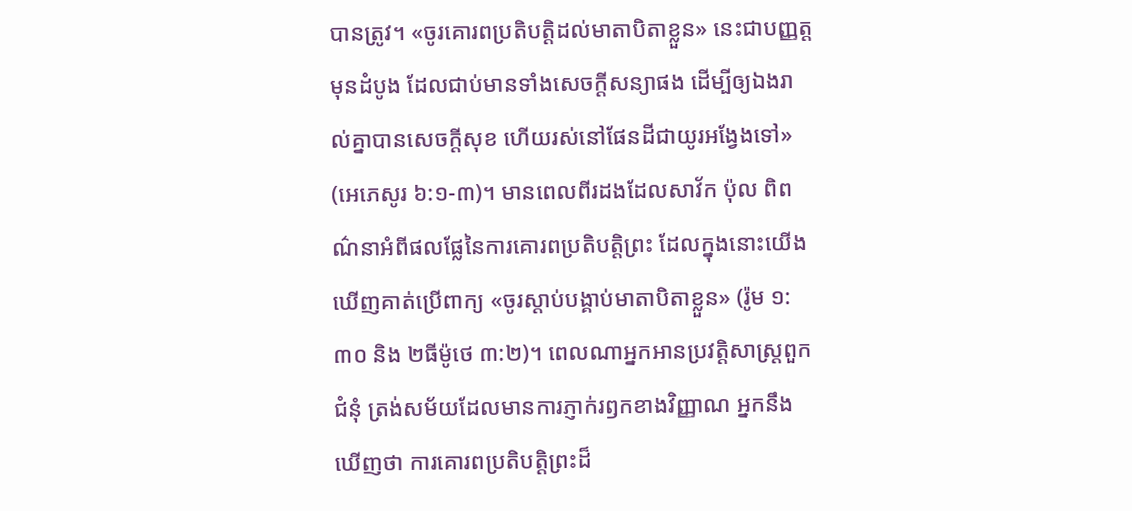បានត្រូវ។ «ចូរគោរពប្រតិបត្តិដល់មាតាបិតាខ្លួន» នេះជាបញ្ញត្តមុនដំបូង ដែលជាប់មានទាំងសេចក្តីសន្យាផង ដើម្បីឲ្យឯងរាល់គ្នាបានសេចក្តីសុខ ហើយរស់នៅផែនដីជាយូរអង្វែងទៅ» (អេភេសូរ ៦:១-៣)។ មានពេលពីរដងដែលសាវ័ក ប៉ុល ពិពណ៌នាអំពីផលផ្លែនៃការគោរពប្រតិបត្តិព្រះ ដែលក្នុងនោះយើងឃើញគាត់ប្រើពាក្យ «ចូរស្តាប់បង្គាប់មាតាបិតាខ្លួន» (រ៉ូម ១:៣០ និង ២ធីម៉ូថេ ៣:២)។ ពេលណាអ្នកអានប្រវត្តិសាស្ត្រពួកជំនុំ ត្រង់សម័យដែលមានការភ្ញាក់រឭកខាងវិញ្ញាណ អ្នកនឹងឃើញថា ការគោរពប្រតិបត្តិព្រះដ៏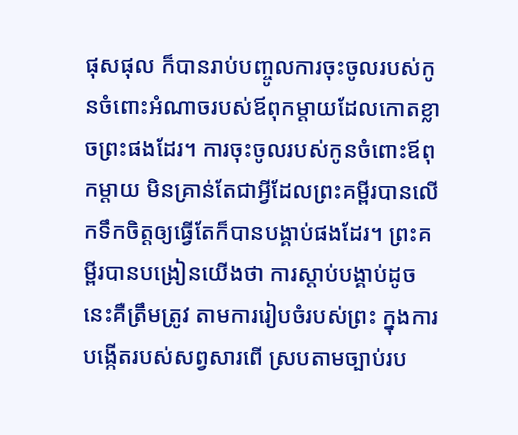ផុសផុល ក៏បានរាប់បញ្ចូលការចុះចូលរបស់កូនចំពោះអំណាចរបស់ឪពុកម្តាយដែលកោតខ្លាចព្រះផងដែរ។ ការចុះចូលរបស់កូនចំពោះឪពុកម្តាយ មិនគ្រាន់តែជាអ្វីដែលព្រះគម្ពីរបានលើកទឹកចិត្តឲ្យធ្វើតែក៏បានបង្គាប់ផងដែរ។ ព្រះគម្ពីរបានបង្រៀនយើងថា ការស្តាប់បង្គាប់ដូចនេះគឺត្រឹមត្រូវ តាមការរៀបចំរបស់ព្រះ ក្នុងការបង្កើតរបស់សព្វសារពើ ស្របតាមច្បាប់រប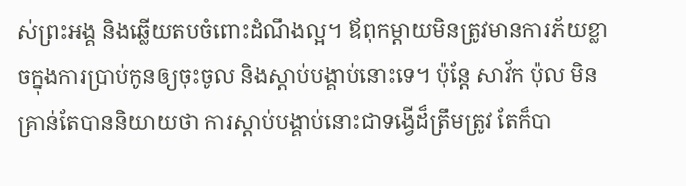ស់ព្រះអង្គ និងឆ្លើយតបចំពោះដំណឹងល្អ។ ឪពុកម្តាយមិនត្រូវមានការភ័យខ្លាចក្នុងការប្រាប់កូនឲ្យចុះចូល និងស្តាប់បង្គាប់នោះទេ។ ប៉ុន្តែ សាវ័ក ប៉ុល មិនគ្រាន់តែបាននិយាយថា ការស្តាប់បង្គាប់នោះជាទង្វើដ៏ត្រឹមត្រូវ តែក៏បា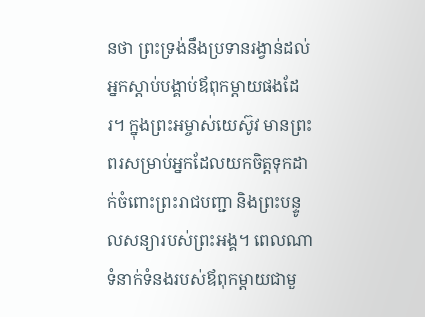នថា ព្រះទ្រង់នឹងប្រទានរង្វាន់ដល់អ្នកស្តាប់បង្គាប់ឪពុកម្តាយផងដែរ។ ក្នុងព្រះអម្ចាស់យេស៊ូវ មានព្រះពរសម្រាប់អ្នកដែលយកចិត្តទុកដាក់ចំពោះព្រះរាជបញ្ជា និងព្រះបន្ទូលសន្យារបស់ព្រះអង្គ។ ពេលណាទំនាក់ទំនងរបស់ឪពុកម្តាយជាមួ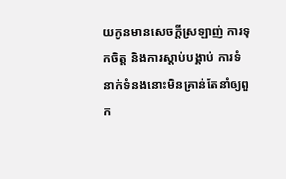យកូនមានសេចក្តីស្រឡាញ់ ការទុកចិត្ត និងការស្តាប់បង្គាប់ ការទំនាក់ទំនងនោះមិនគ្រាន់តែនាំឲ្យពួក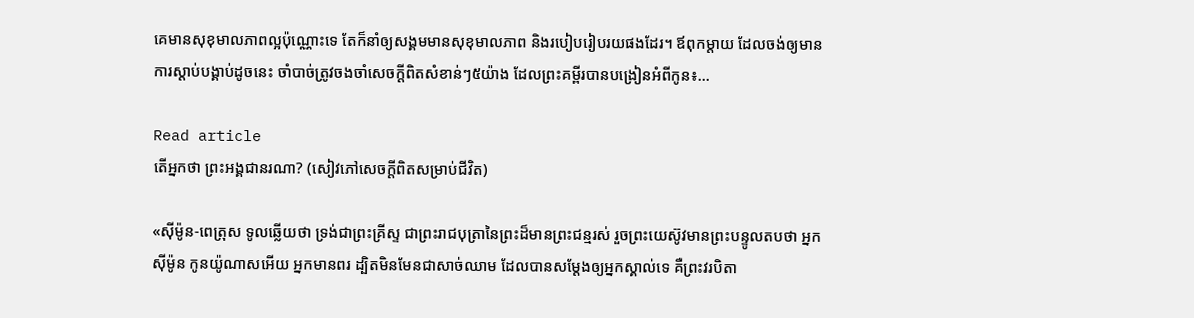គេមានសុខុមាលភាពល្អប៉ុណ្ណោះទេ តែក៏នាំឲ្យសង្គមមានសុខុមាលភាព និងរបៀបរៀបរយផងដែរ។ ឪពុកម្តាយ ដែលចង់ឲ្យមានការស្តាប់បង្គាប់ដូចនេះ ចាំបាច់ត្រូវចងចាំសេចក្តីពិតសំខាន់ៗ៥យ៉ាង ដែលព្រះគម្ពីរបានបង្រៀនអំពីកូន៖…

Read article
តើអ្នកថា ព្រះអង្គជានរណា? (សៀវភៅសេចក្ដីពិតសម្រាប់ជីវិត)

«ស៊ីម៉ូន-ពេត្រុស ទូលឆ្លើយថា ទ្រង់ជាព្រះគ្រីស្ទ ជាព្រះរាជបុត្រានៃព្រះដ៏មានព្រះជន្មរស់ រួចព្រះយេស៊ូវមានព្រះបន្ទូលតបថា អ្នកស៊ីម៉ូន កូនយ៉ូណាសអើយ អ្នកមានពរ ដ្បិតមិនមែនជាសាច់ឈាម ដែលបានសម្ដែងឲ្យអ្នកស្គាល់ទេ គឺព្រះវរបិតា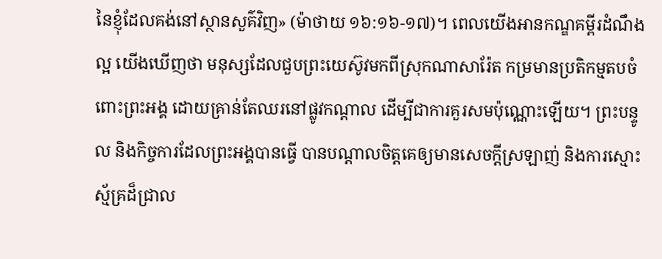នៃខ្ញុំដែលគង់នៅស្ថានសួគ៌វិញ» (ម៉ាថាយ ១៦:១៦-១៧)។ ពេលយើងអានកណ្ឌគម្ពីរដំណឹងល្អ យើងឃើញថា មនុស្សដែលជួបព្រះយេស៊ូវមកពីស្រុកណាសារ៉ែត កម្រមានប្រតិកម្មតបចំពោះព្រះអង្គ ដោយគ្រាន់តែឈរនៅផ្លូវកណ្ដាល ដើម្បីជាការគួរសមប៉ុណ្ណោះឡើយ។ ព្រះបន្ទូល និងកិច្ចការដែលព្រះអង្គបានធ្វើ បានបណ្ដាលចិត្តគេឲ្យមានសេចក្តីស្រឡាញ់ និងការស្មោះស្ម័គ្រដ៏ជ្រាល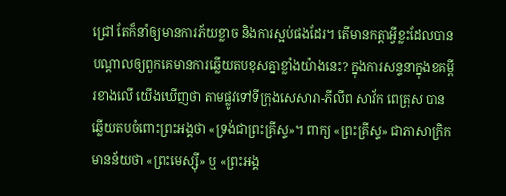ជ្រៅ តែក៏នាំឲ្យមានការភ័យខ្លាច និងការស្អប់ផងដែរ។ តើមានកត្តាអ្វីខ្លះដែលបានបណ្ដាលឲ្យពួកគេមានការឆ្លើយតបខុសគ្នាខ្លាំងយ៉ាងនេះ? ក្នុងការសន្ទនាក្នុងខគម្ពីរខាងលើ យើងឃើញថា តាមផ្លូវទៅទីក្រុងសេសារា-ភីលីព សាវ័ក ពេត្រុស បានឆ្លើយតបចំពោះព្រះអង្គថា «ទ្រង់ជាព្រះគ្រីស្ទ»។ ពាក្យ «ព្រះគ្រីស្ទ» ជាភាសាក្រិក មានន័យថា «ព្រះមេស្ស៊ី» ឬ «ព្រះអង្គ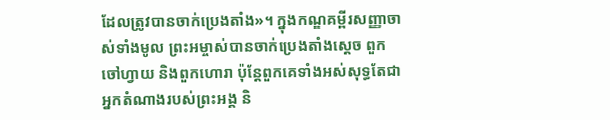ដែលត្រូវបានចាក់ប្រេងតាំង»។ ក្នុងកណ្ឌគម្ពីរសញ្ញាចាស់ទាំងមូល ព្រះអម្ចាស់បានចាក់ប្រេងតាំងស្ដេច ពួកចៅហ្វាយ និងពួកហោរា ប៉ុន្តែពួកគេទាំងអស់សុទ្ធតែជាអ្នកតំណាងរបស់ព្រះអង្គ និ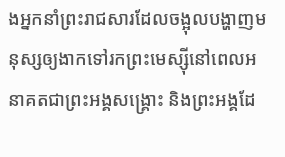ងអ្នកនាំព្រះរាជសារដែលចង្អុលបង្ហាញមនុស្សឲ្យងាកទៅរកព្រះមេស្ស៊ីនៅពេលអនាគតជាព្រះអង្គសង្គ្រោះ និងព្រះអង្គដែ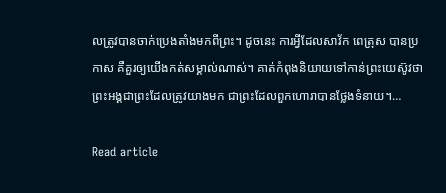លត្រូវបានចាក់ប្រេងតាំងមកពីព្រះ។ ដូចនេះ ការអ្វីដែលសាវ័ក ពេត្រុស បានប្រកាស គឺគួរឲ្យយើងកត់សម្គាល់ណាស់។ គាត់កំពុងនិយាយទៅកាន់ព្រះយេស៊ូវថា ព្រះអង្គជាព្រះដែលត្រូវយាងមក ជាព្រះដែលពួកហោរាបានថ្លែងទំនាយ។…

Read article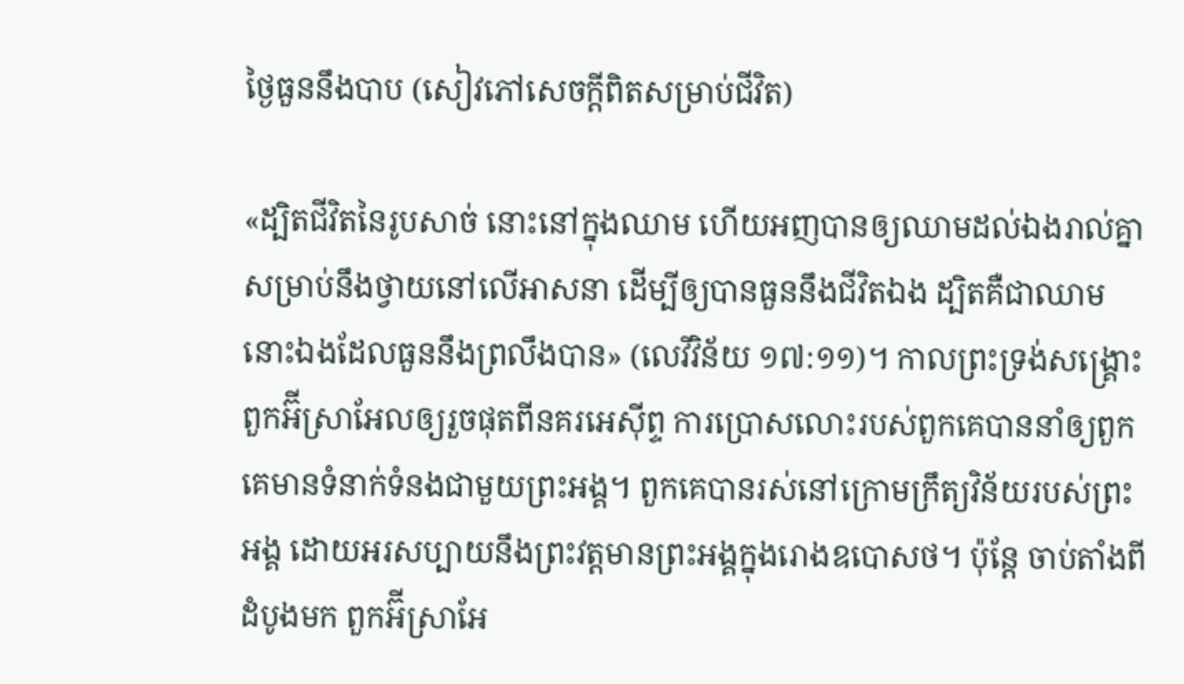ថ្ងៃធួននឹងបាប (សៀវភៅសេចក្ដីពិតសម្រាប់ជីវិត)

«ដ្បិតជីវិតនៃរូបសាច់ នោះនៅក្នុងឈាម ហើយអញបានឲ្យឈាមដល់ឯងរាល់គ្នា សម្រាប់នឹងថ្វាយនៅលើអាសនា ដើម្បីឲ្យបានធួននឹងជីវិតឯង ដ្បិតគឺជាឈាមនោះឯងដែលធួននឹងព្រលឹងបាន» (លេវីវិន័យ ១៧:១១)។ កាលព្រះទ្រង់សង្គ្រោះពួកអ៊‌ីស្រាអែលឲ្យរួចផុតពីនគរអេស៊ីព្ទ ការប្រោសលោះរបស់ពួកគេបាននាំឲ្យពួកគេមានទំនាក់ទំនងជាមួយព្រះអង្គ។ ពួកគេបានរស់នៅក្រោមក្រឹត្យវិន័យរបស់ព្រះអង្គ ដោយអរសប្បាយនឹងព្រះវត្តមានព្រះអង្គក្នុងរោងឧបោសថ។ ប៉ុន្តែ ចាប់តាំងពីដំបូងមក ពួកអ៊‌ីស្រាអែ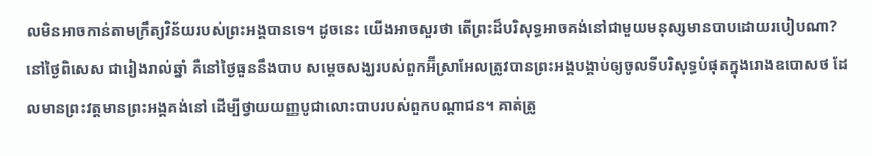លមិនអាចកាន់តាមក្រឹត្យវិន័យរបស់ព្រះអង្គបានទេ។ ដូចនេះ យើងអាចសួរថា តើព្រះដ៏បរិសុទ្ធអាចគង់នៅជាមួយមនុស្សមានបាបដោយរបៀបណា? នៅថ្ងៃពិសេស ជារៀងរាល់ឆ្នាំ គឺនៅថ្ងៃធួននឹងបាប សម្ដេចសង្ឃរបស់ពួកអ៊‌ីស្រាអែលត្រូវបានព្រះអង្គបង្គាប់ឲ្យចូលទីបរិសុទ្ធបំផុតក្នុងរោងឧបោសថ ដែលមានព្រះវត្តមានព្រះអង្គគង់នៅ ដើម្បីថ្វាយយញ្ញបូជាលោះបាបរបស់ពួកបណ្តាជន។ គាត់ត្រូ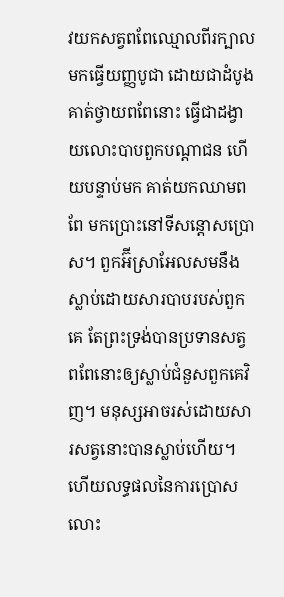វយកសត្វពពែឈ្មោលពីរក្បាល មកធ្វើយញ្ញបូជា ដោយជាដំបូង គាត់ថ្វាយពពែនោះ ធ្វើជាដង្វាយលោះបាបពួកបណ្តាជន ហើយបន្ទាប់មក គាត់យកឈាមពពែ មកប្រោះនៅទីសន្តោសប្រោស។ ពួកអ៊‌ីស្រាអែលសមនឹងស្លាប់ដោយសារបាបរបស់ពួកគេ តែព្រះទ្រង់បានប្រទានសត្វពពែនោះឲ្យស្លាប់ជំនួសពួកគេវិញ។ មនុស្សអាចរស់ដោយសារសត្វនោះបានស្លាប់ហើយ។ ហើយលទ្ធផលនៃការប្រោសលោះ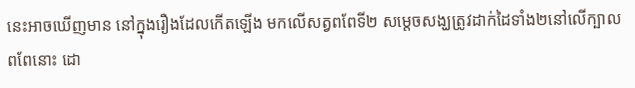នេះអាចឃើញមាន នៅក្នុងរឿងដែលកើតឡើង មកលើសត្វពពែទី២ សម្ដេចសង្ឃត្រូវដាក់ដៃទាំង២នៅលើក្បាលពពែនោះ ដោ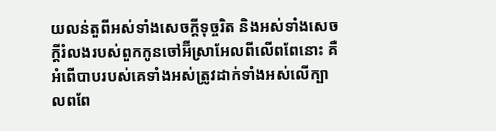យលន់តួពីអស់ទាំងសេចក្តីទុច្ចរិត និងអស់ទាំងសេចក្តីរំលងរបស់ពួកកូនចៅអ៊‌ីស្រាអែលពីលើពពែនោះ គឺអំពើបាបរបស់គេទាំងអស់ត្រូវដាក់ទាំងអស់លើក្បាលពពែ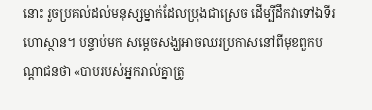នោះ រួចប្រគល់ដល់មនុស្សម្នាក់ដែលប្រុងជាស្រេច ដើម្បីដឹកវាទៅឯទីរហោស្ថាន។ បន្ទាប់មក សម្ដេចសង្ឃអាចឈរប្រកាសនៅពីមុខពួកបណ្តាជនថា «បាបរបស់អ្នករាល់គ្នាត្រូ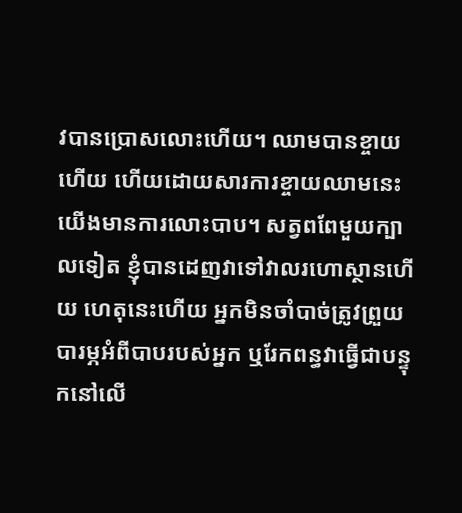វបានប្រោសលោះហើយ។ ឈាមបានខ្ចាយហើយ ហើយដោយសារការខ្ចាយឈាមនេះ យើងមានការលោះបាប។ សត្វពពែមួយក្បាលទៀត ខ្ញុំបានដេញវាទៅវាលរហោស្ថានហើយ ហេតុនេះហើយ អ្នកមិនចាំបាច់ត្រូវព្រួយបារម្ភអំពីបាបរបស់អ្នក ឬរែកពន្ធវាធ្វើជាបន្ទុកនៅលើ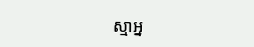ស្មាអ្ន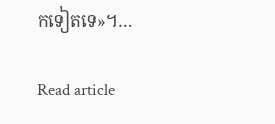កទៀតទេ»។…

Read article